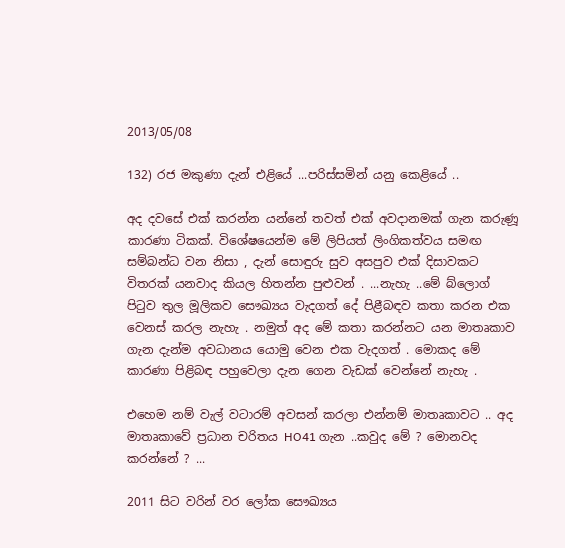2013/05/08

132) රජ මකුණා දැන් එළියේ ...පරිස්සමින් යනු කෙළියේ ..

අද දවසේ එක් කරන්න යන්නේ තවත් එක් අවදානමක් ගැන කරුණූ කාරණා ටිකක්. විශේෂයෙන්ම මේ ලිපියත් ලිංගිකත්වය සමඟ සම්බන්ධ වන නිසා , දැන් සොඳුරු සුව අසපුව එක් දිසාවකට විතරක් යනවාද කියල හිතන්න පුළුවන් . ...නැහැ ..මේ බ්ලොග් පිටුව තුල මූලිකව සෞඛ්‍යය වැදගත් දේ පිළීබඳව කතා කරන එක වෙනස් කරල නැහැ . නමුත් අද මේ කතා කරන්නට යන මාතෘකාව ගැන දැන්ම අවධානය යොමු වෙන එක වැදගත් . මොකද මේ කාරණා පිළිබඳ පහුවෙලා දැන ගෙන වැඩක් වෙන්නේ නැහැ .

එහෙම නම් වැල් වටාරම් අවසන් කරලා එන්නම් මාතෘකාවට .. අද මාතෘකාවේ ප්‍රධාන චරිතය HO41 ගැන ..කවුද මේ ? මොනවද කරන්නේ ? ...

2011 සිට වරින් වර ලෝක සෞඛ්‍යය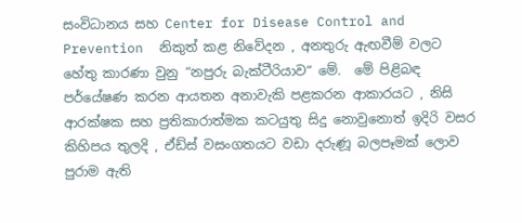සංවිධානය සහ Center for Disease Control and Prevention  නිකුත් කළ නිවේදන , අනතුරු ඇඟවීම් වලට හේතු කාරණා වුනු “නපුරු බැක්ටීරියාව“ මේ.  මේ පිළිබඳ පර්යේෂණ කරන ආයතන අනාවැකි පළකරන ආකාරයට , නිසි ආරක්ෂක සහ ප්‍රතිකාරාත්මක කටයුතු සිදු නොවුනොත් ඉදිරි වසර කිහිපය තුලදි , ඒඩ්ස් වසංගතයට වඩා දරුණූ බලපෑමක් ලොව පුරාම ඇති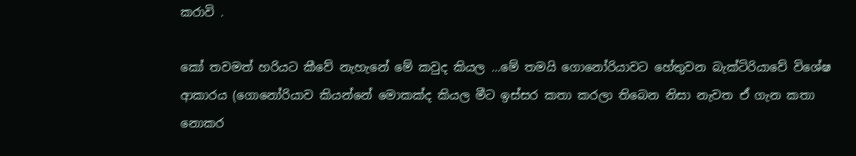කරාවි .

කෝ තවමත් හරියට කීවේ නැහැනේ මේ කවුද කියල ...මේ තමයි ගොනෝරියාවට හේතුවන බැක්ටිරියාවේ විශේෂ ආකාරය (ගොනෝරියාව කියන්නේ මොකක්ද කියල මීට ඉස්සර කතා කරලා තිබෙන නිසා නැවත ඒ ගැන කතා නොකර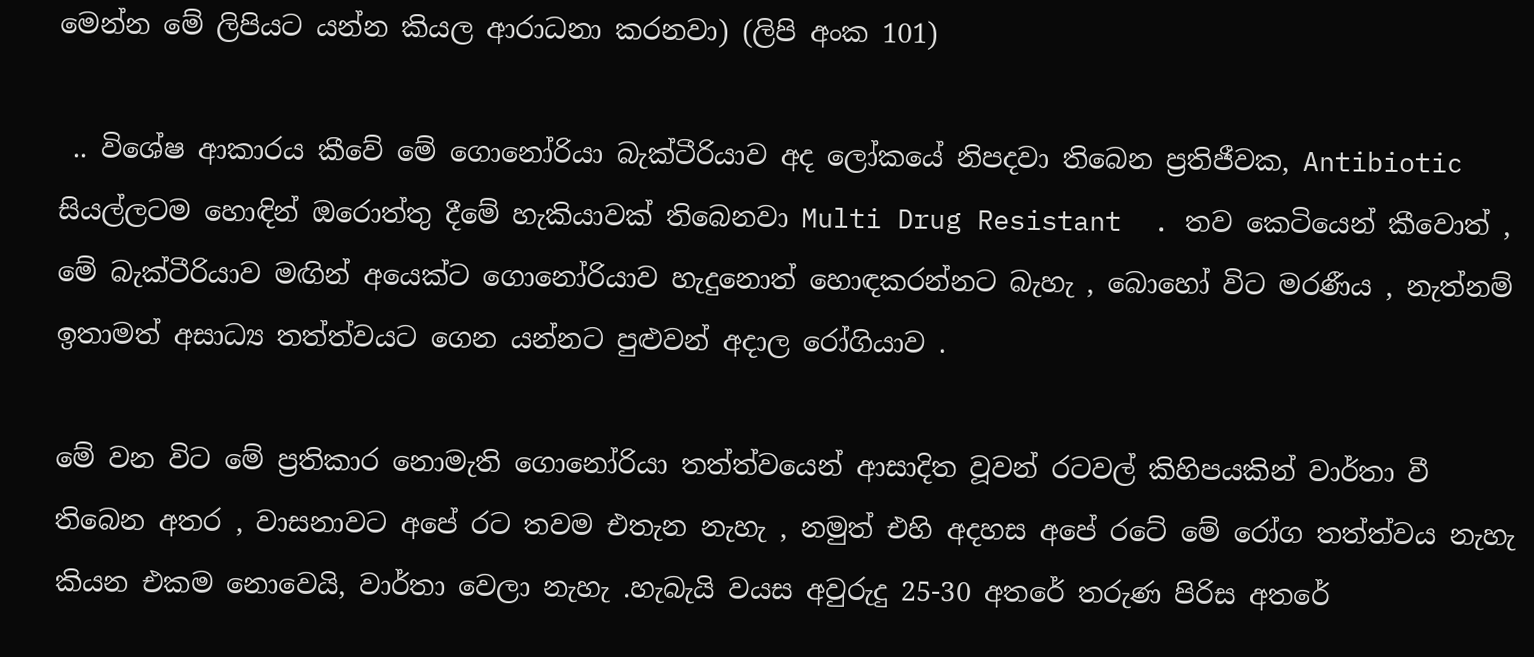මෙන්න මේ ලිපියට යන්න කියල ආරාධනා කරනවා) (ලිපි අංක 101)

 .. විශේෂ ආකාරය කීවේ මේ ගොනෝරියා බැක්ටීරියාව අද ලෝකයේ නිපදවා තිබෙන ප්‍රතිජීවක, Antibiotic සියල්ලටම හොඳින් ඔරොත්තු දීමේ හැකියාවක් තිබෙනවා Multi Drug Resistant  . තව කෙටියෙන් කීවොත් , මේ බැක්ටීරියාව මඟින් අයෙක්ට ගොනෝරියාව හැදුනොත් හොඳකරන්නට බැහැ , බොහෝ විට මරණීය , නැත්නම් ඉතාමත් අසාධ්‍ය තත්ත්වයට ගෙන යන්නට පුළුවන් අදාල රෝගියාව .

මේ වන විට මේ ප්‍රතිකාර නොමැති ගොනෝරියා තත්ත්වයෙන් ආසාදිත වූවන් රටවල් කිහිපයකින් වාර්තා වී තිබෙන අතර , වාසනාවට අපේ රට තවම එතැන නැහැ , නමුත් එහි අදහස අපේ රටේ මේ රෝග තත්ත්වය නැහැ කියන එකම නොවෙයි, වාර්තා වෙලා නැහැ .හැබැයි වයස අවුරුදු 25-30 අතරේ තරුණ පිරිස අතරේ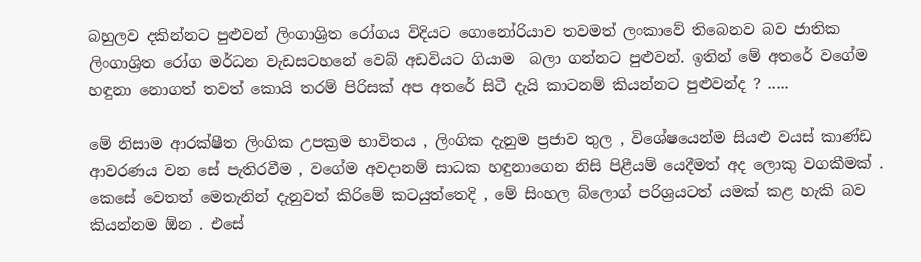බහුලව දකින්නට පුළුවන් ලිංගාශ්‍රිත රෝගය විදියට ගොනෝරියාව තවමත් ලංකාවේ තිබෙනව බව ජාතික ලිංගාශ්‍රිත රෝග මර්ධන වැඩසටහනේ වෙබ් අඩවියට ගියාම  බලා ගන්නට පුළුවන්. ඉතින් මේ අතරේ වගේම හඳුනා නොගත් තවත් කොයි තරම් පිරිසක් අප අතරේ සිටී දැයි කාටනම් කියන්නට පුළුවන්ද ? .....

මේ නිසාම ආරක්ෂීත ලිංගික උපක්‍රම භාවිතය , ලිංගික දැනුම ප්‍රජාව තුල , විශේෂයෙන්ම සියළු වයස් කාණ්ඩ ආවරණය වන සේ පැතිරවීම , වගේම අවදානම් සාධක හඳුනාගෙන නිසි පිළීයම් යෙදීමත් අද ලොකු වගකීමක් . කෙසේ වෙතත් මෙතැනින් දැනුවත් කිරිමේ කටයුත්තෙදි , මේ සිංහල බ්ලොග් පරිශ්‍රයටත් යමක් කළ හැකි බව කියන්නම ඕන . එසේ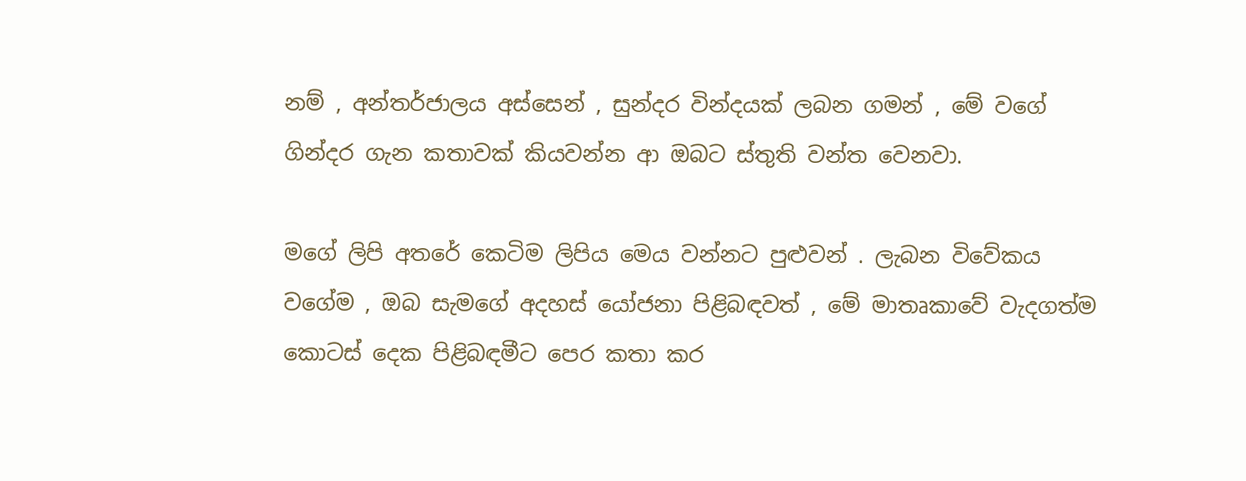නම් , අන්තර්ජාලය අස්සෙන් , සුන්දර වින්දයක් ලබන ගමන් , මේ වගේ ගින්දර ගැන කතාවක් කියවන්න ආ ඔබට ස්තුති වන්ත වෙනවා.

මගේ ලිපි අතරේ කෙටිම ලිපිය මෙය වන්නට පුළුවන් . ලැබන විවේකය වගේම , ඔබ සැමගේ අදහස් යෝජනා පිළිබඳවත් , මේ මාතෘකාවේ වැදගත්ම කොටස් දෙක පිළිබඳමීට පෙර කතා කර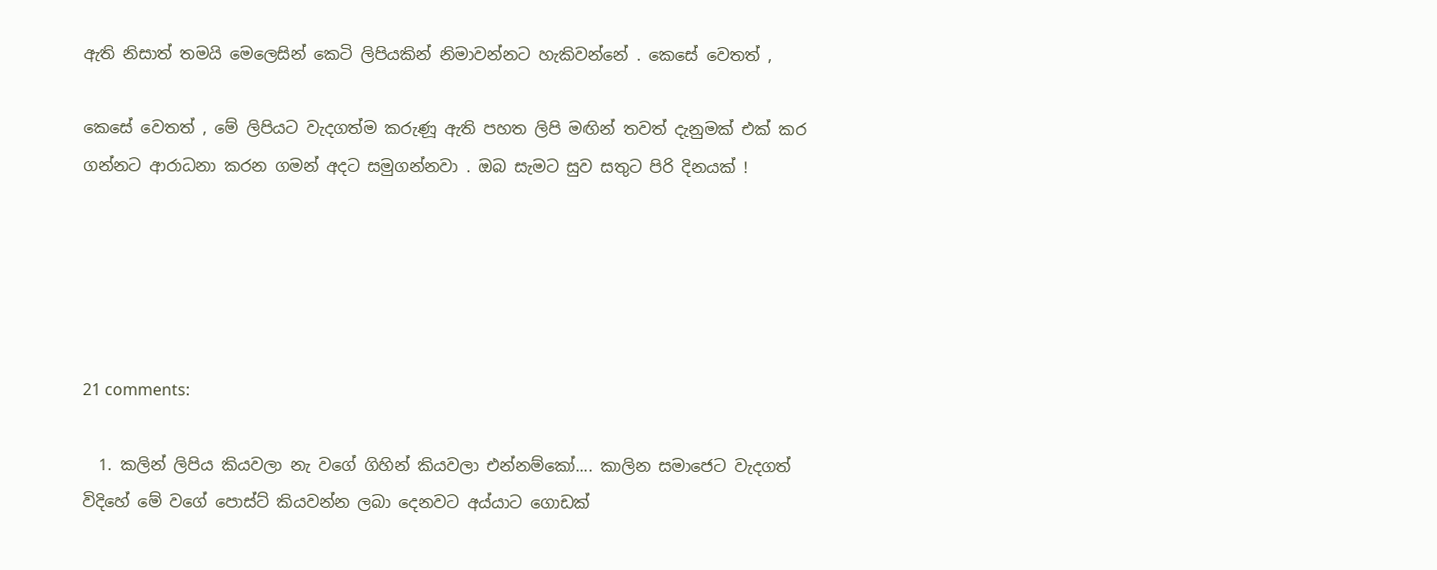ඇති නිසාත් තමයි මෙලෙසින් කෙටි ලිපියකින් නිමාවන්නට හැකිවන්නේ . කෙසේ වෙතත් ,

කෙසේ වෙතත් , මේ ලිපියට වැදගත්ම කරුණූ ඇති පහත ලිපි මඟින් තවත් දැනුමක් එක් කර ගන්නට ආරාධනා කරන ගමන් අදට සමුගන්නවා . ඔබ සැමට සුව සතුට පිරි දිනයක් !





21 comments:

  1. කලින් ලිපිය කියවලා නැ වගේ ගිහින් කියවලා එන්නම්කෝ.... කාලින සමාජෙට වැදගත් විදිහේ මේ වගේ පොස්ට් කියවන්න ලබා දෙනවට අය්යාට ගොඩක්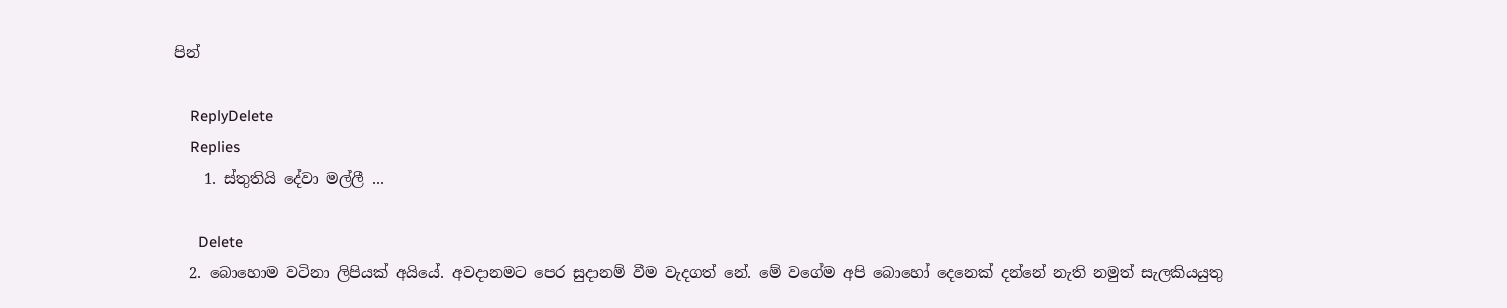පින්

    ReplyDelete
    Replies
    1. ස්තුතියි දේවා මල්ලී ...

      Delete
  2. බොහොම වටිනා ලිපියක් අයියේ. අවදානමට පෙර සුදානම් වීම වැදගත් නේ. මේ වගේම අපි බොහෝ දෙනෙක් දන්නේ නැති නමුත් සැලකියයුතු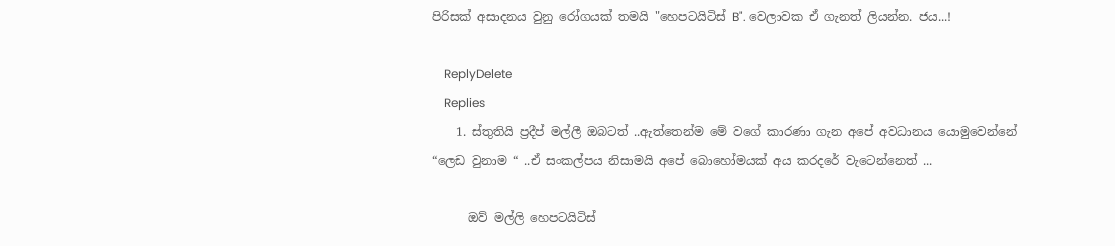පිරිසක් අසාදනය වුනු රෝගයක් තමයි "හෙපටයිටිස් B". වෙලාවක ඒ ගැනත් ලියන්න. ජය...!

    ReplyDelete
    Replies
    1. ස්තුතියි ප්‍රදීප් මල්ලී ඔබටත් ..ඇත්තෙන්ම මේ වගේ කාරණා ගැන අපේ අවධානය යොමුවෙන්නේ “ලෙඩ වුනාම “ ..ඒ සංකල්පය නිසාමයි අපේ බොහෝමයක් අය කරදරේ වැටෙන්නෙත් ...

      ඔව් මල්ලි හෙපටයිටිස්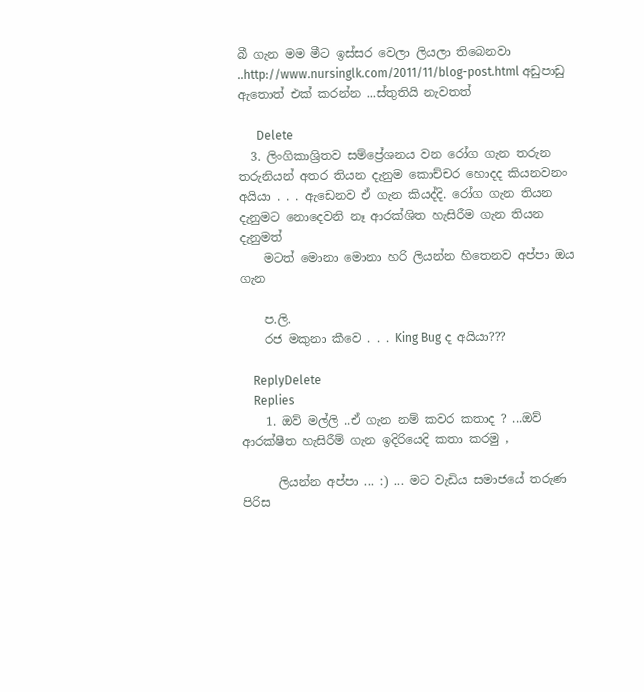බී ගැන මම මීට ඉස්සර වෙලා ලියලා තිබෙනවා ..http://www.nursinglk.com/2011/11/blog-post.html අඩුපාඩු ඇතොත් එක් කරන්න ...ස්තුතියි නැවතත්

      Delete
  3. ලිංගිකාශ්‍රිතව සම්ප්‍රේශනය වන රෝග ගැන තරුන තරුනියන් අතර තියන දැනුම කොච්චර හොදද කියනවනං අයියා . . . ඇඩෙනව ඒ ගැන කියද්දි. රෝග ගැන තියන දැනුමට නොදෙවනි නෑ ආරක්ශිත හැසිරීම ගැන තියන දැනුමත්
    මටත් මොනා මොනා හරි ලියන්න හිතෙනව අප්පා ඔය ගැන

    ප.ලි.
    රජ මකුනා කීවෙ . . . King Bug ද අයියා???

    ReplyDelete
    Replies
    1. ඔව් මල්ලි ..ඒ ගැන නම් කවර කතාද ? ...ඔව් ආරක්ෂීත හැසිරීම් ගැන ඉදිරියෙදි කතා කරමු ,

      ලියන්න අප්පා ... :) ... මට වැඩිය සමාජයේ තරුණ පිරිස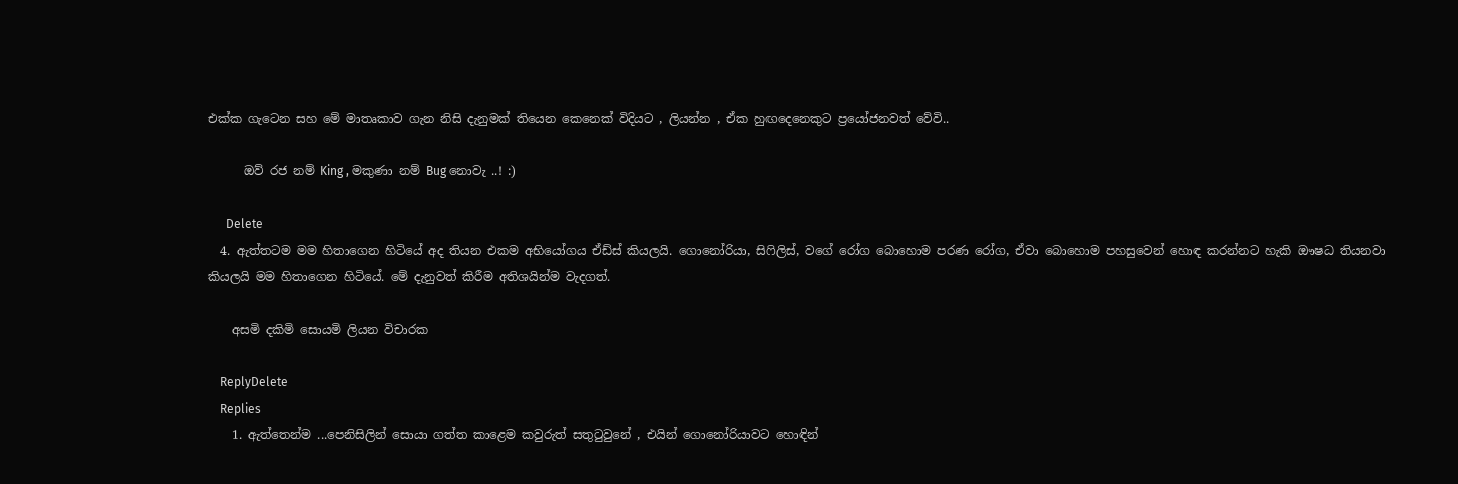එක්ක ගැටෙන සහ මේ මාතෘකාව ගැන නිසි දැනුමක් තියෙන කෙනෙක් විදියට , ලියන්න , ඒක හුඟදෙනෙකුට ප්‍රයෝජනවත් වේවි..

      ඔව් රජ නම් King , මකුණා නම් Bug නොවැ ..! :)

      Delete
  4. ඇත්තටම මම හිතාගෙන හිටියේ අද තියන එකම අභියෝගය ඒඩ්ස් කියලයි. ගොනෝරියා, සිෆිලිස්, වගේ රෝග බොහොම පරණ රෝග, ඒවා බොහොම පහසුවෙන් හොඳ කරන්නට හැකි ඖෂධ තියනවා කියලයි මම හිතාගෙන හිටියේ. මේ දැනුවත් කිරීම අතිශයින්ම වැදගත්.

    අසමි දකිමි සොයමි ලියන විචාරක

    ReplyDelete
    Replies
    1. ඇත්තෙන්ම ...පෙනිසිලින් සොයා ගත්ත කාළෙම කවුරුත් සතුටුවුනේ , එයින් ගොනෝරියාවට හොඳින්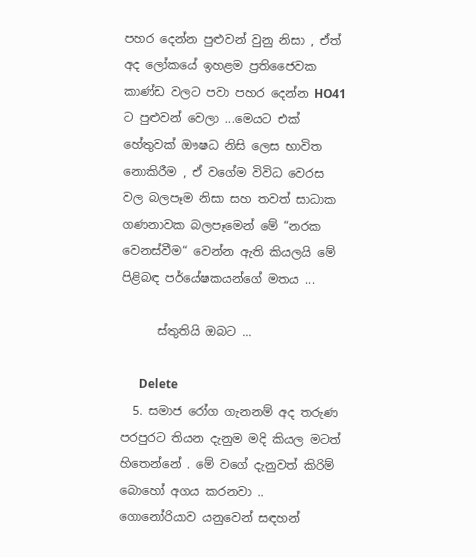පහර දෙන්න පුළුවන් වුනු නිසා , ඒත් අද ලෝකයේ ඉහළම ප්‍රතිජෛවක කාණ්ඩ වලට පවා පහර දෙන්න HO41 ට පුළුවන් වෙලා ...මෙයට එක් හේතුවක් ඖෂධ නිසි ලෙස භාවිත නොකිරීම , ඒ වගේම විවිධ වෙරස වල බලපෑම නිසා සහ තවත් සාධාක ගණනාවක බලපෑමෙන් මේ “නරක වෙනස්වීම“ වෙන්න ඇති කියලයි මේ පිළිබඳ පර්යේෂකයන්ගේ මතය ...

      ස්තුතියි ඔබට ...

      Delete
  5. සමාජ රෝග ගැනනම් අද තරුණ පරපුරට තියන දැනුම මදි කියල මටත් හිතෙන්නේ . මේ වගේ දැනුවත් කිරිම් බොහෝ අගය කරනවා .. ගොනෝරියාව යනුවෙන් සඳහන්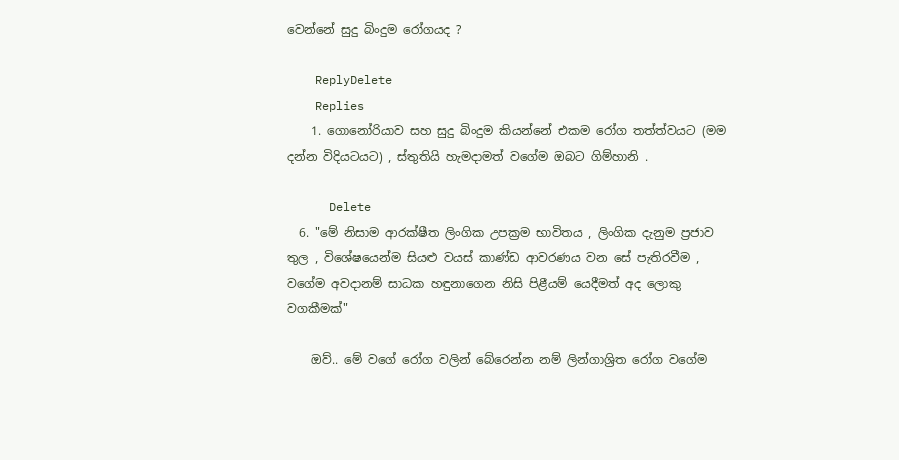වෙන්නේ සුදු බිංදුම රෝගයද ?

    ReplyDelete
    Replies
    1. ගොනෝරියාව සහ සුදු බිංදුම කියන්නේ එකම රෝග තත්ත්වයට (මම දන්න විදියටයට) , ස්තුතියි හැමදාමත් වගේම ඔබට ගිම්හානි .

      Delete
  6. "මේ නිසාම ආරක්ෂීත ලිංගික උපක්‍රම භාවිතය , ලිංගික දැනුම ප්‍රජාව තුල , විශේෂයෙන්ම සියළු වයස් කාණ්ඩ ආවරණය වන සේ පැතිරවීම , වගේම අවදානම් සාධක හඳුනාගෙන නිසි පිළීයම් යෙදීමත් අද ලොකු වගකීමක්"

    ඔව්.. මේ වගේ රෝග වලින් බේරෙන්න නම් ලින්ගාශ්‍රිත රෝග වගේම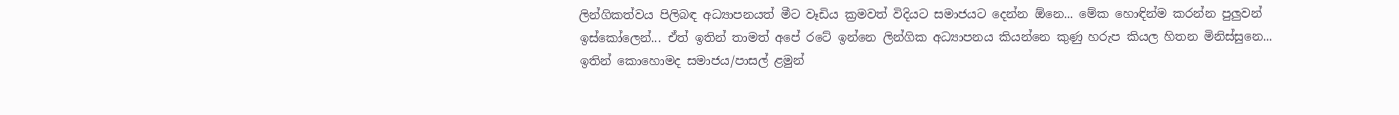ලින්ගිකත්වය පිලිබඳ අධ්‍යාපනයත් මීට වෑඩිය ක්‍රමවත් විදියට සමාජයට දෙන්න ඕනෙ... මේක හොඳින්ම කරන්න පුලුවන් ඉස්කෝලෙන්... ඒත් ඉතින් තාමත් අපේ රටේ ඉන්නෙ ලින්ගික අධ්‍යාපනය කියන්නෙ කුණු හරුප කියල හිතන මිනිස්සුනෙ... ඉතින් කොහොමද සමාජය/පාසල් ළමුන්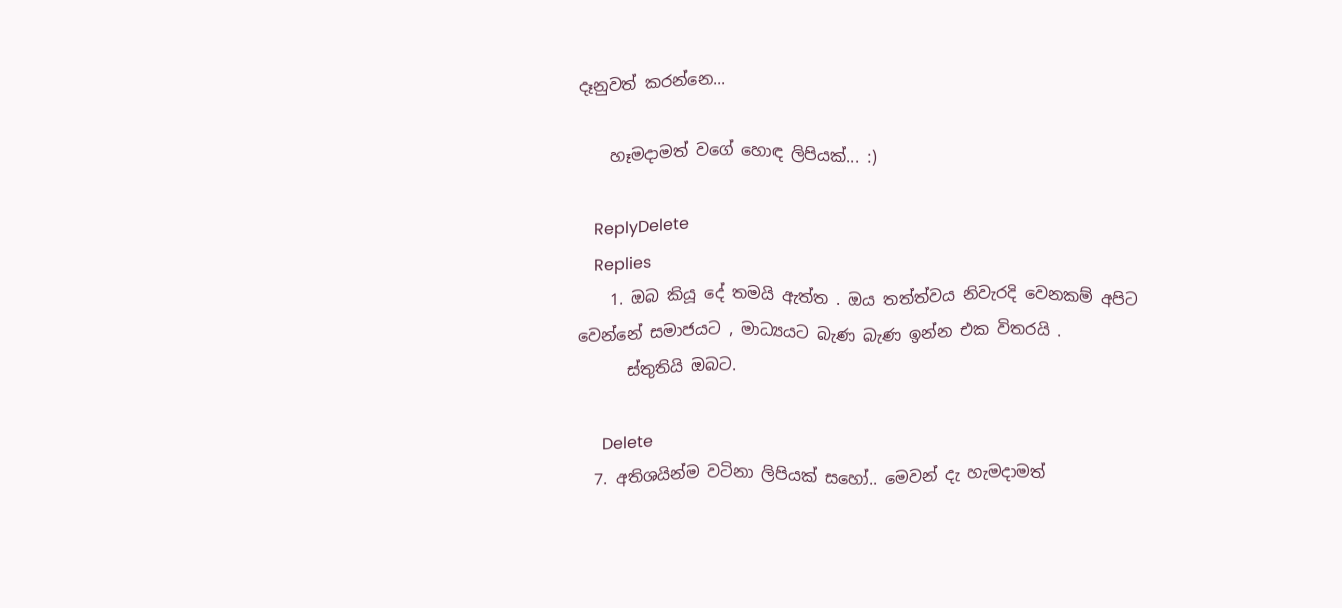දෑනුවත් කරන්නෙ...

    හෑමදාමත් වගේ හොඳ ලිපියක්... :)

    ReplyDelete
    Replies
    1. ඔබ කියූ දේ තමයි ඇත්ත . ඔය තත්ත්වය නිවැරදි වෙනකම් අපිට වෙන්නේ සමාජයට , මාධ්‍යයට බැණ බැණ ඉන්න එක විතරයි .
      ස්තුතියි ඔබට.

      Delete
  7. අතිශයින්ම වටිනා ලිපියක් සහෝ.. මෙවන් දැ හැමදාමත්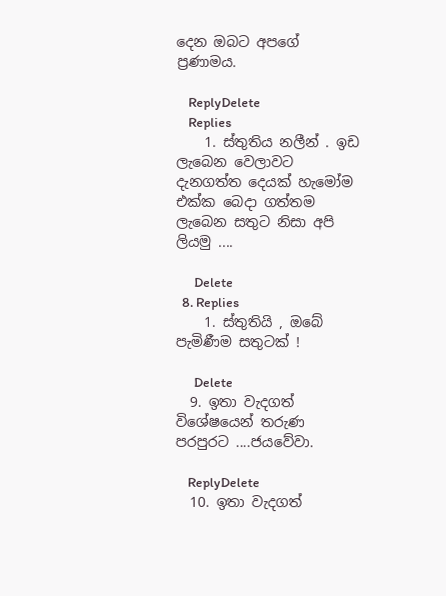දෙන ඔබට අපගේ ප්‍රණාමය.

    ReplyDelete
    Replies
    1. ස්තුතිය නලීන් . ඉඩ ලැබෙන වෙලාවට දැනගත්ත දෙයක් හැමෝම එක්ක බෙදා ගත්තම ලැබෙන සතුට නිසා අපි ලියමු ....

      Delete
  8. Replies
    1. ස්තුතියි , ඔබේ පැමිණීම සතුටක් !

      Delete
  9. ඉතා වැදගත් විශේෂයෙන් තරුණ පරපුරට ....ජයවේවා.

    ReplyDelete
  10. ඉතා වැදගත්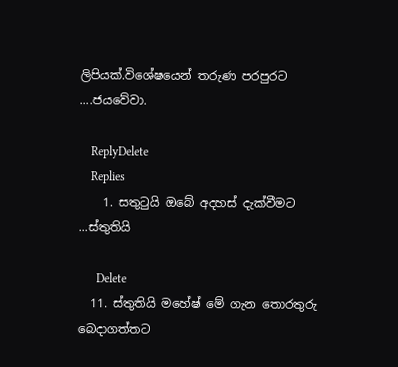ලිපියක්.විශේෂයෙන් තරුණ පරපුරට ....ජයවේවා.

    ReplyDelete
    Replies
    1. සතුටුයි ඔබේ අදහස් දැක්වීමට ...ස්තුතියි

      Delete
  11. ස්තුතියි මහේෂ් මේ ගැන තොරතුරු බෙදාගත්තට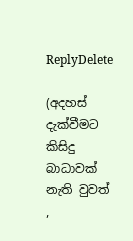ReplyDelete

(අදහස් දැක්වීමට කිසිදු බාධාවක් නැති වුවත් ,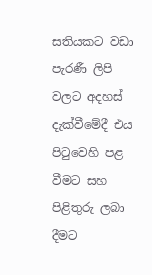සතියකට වඩා පැරණී ලිපි වලට අදහස් දැක්වීමේදී එය පිටුවෙහි පළ වීමට සහ පිළිතුරු ලබා දීමට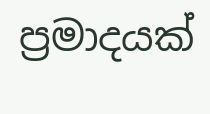ප්‍රමාදයක්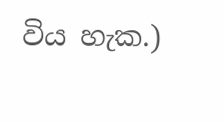විය හැක.)